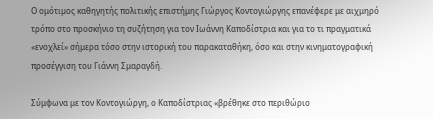Ο ομότιμος καθηγητής πολιτικής επιστήμης Γιώργος Κοντογιώργης επανέφερε με αιχμηρό τρόπο στο προσκήνιο τη συζήτηση για τον Ιωάννη Καποδίστρια και για το τι πραγματικά «ενοχλεί» σήμερα τόσο στην ιστορική του παρακαταθήκη, όσο και στην κινηματογραφική προσέγγιση του Γιάννη Σμαραγδή.

Σύμφωνα με τον Κοντογιώργη, ο Καποδίστριας «βρέθηκε στο περιθώριο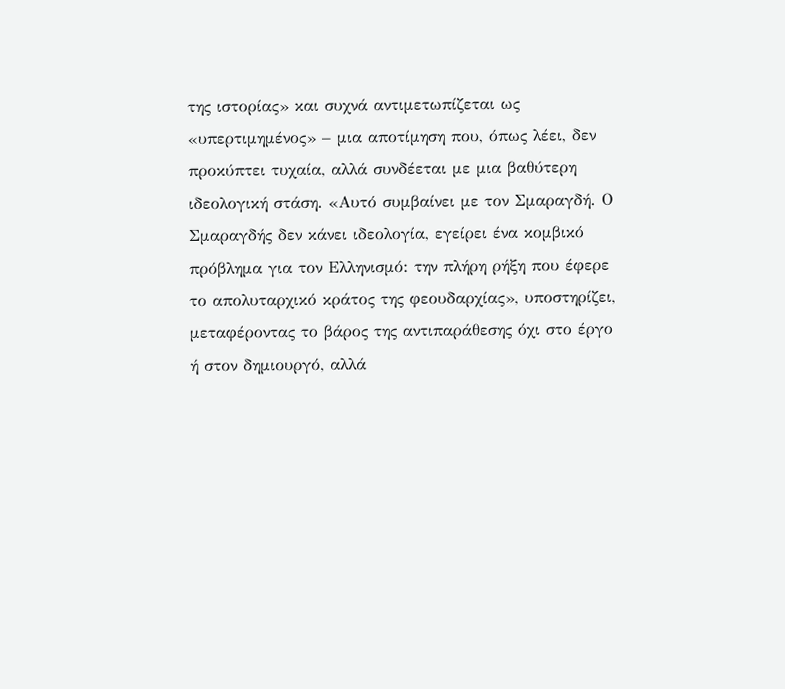της ιστορίας» και συχνά αντιμετωπίζεται ως «υπερτιμημένος» – μια αποτίμηση που, όπως λέει, δεν προκύπτει τυχαία, αλλά συνδέεται με μια βαθύτερη ιδεολογική στάση. «Αυτό συμβαίνει με τον Σμαραγδή. Ο Σμαραγδής δεν κάνει ιδεολογία, εγείρει ένα κομβικό πρόβλημα για τον Ελληνισμό: την πλήρη ρήξη που έφερε το απολυταρχικό κράτος της φεουδαρχίας», υποστηρίζει, μεταφέροντας το βάρος της αντιπαράθεσης όχι στο έργο ή στον δημιουργό, αλλά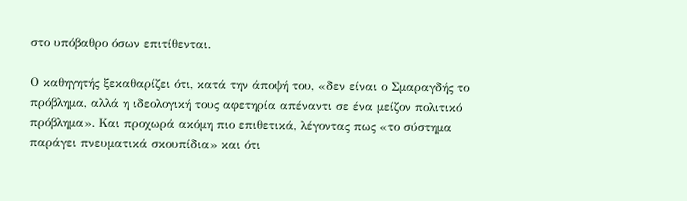στο υπόβαθρο όσων επιτίθενται.

Ο καθηγητής ξεκαθαρίζει ότι, κατά την άποψή του, «δεν είναι ο Σμαραγδής το πρόβλημα, αλλά η ιδεολογική τους αφετηρία απέναντι σε ένα μείζον πολιτικό πρόβλημα». Και προχωρά ακόμη πιο επιθετικά, λέγοντας πως «το σύστημα παράγει πνευματικά σκουπίδια» και ότι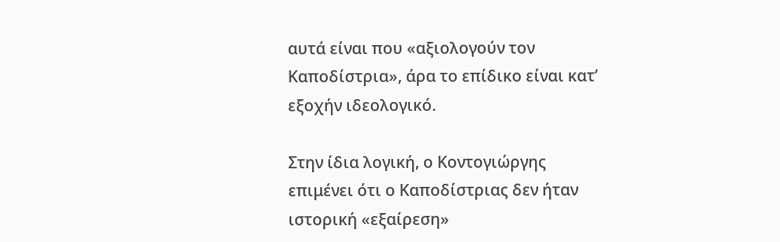αυτά είναι που «αξιολογούν τον Καποδίστρια», άρα το επίδικο είναι κατ’ εξοχήν ιδεολογικό.

Στην ίδια λογική, ο Κοντογιώργης επιμένει ότι ο Καποδίστριας δεν ήταν ιστορική «εξαίρεση»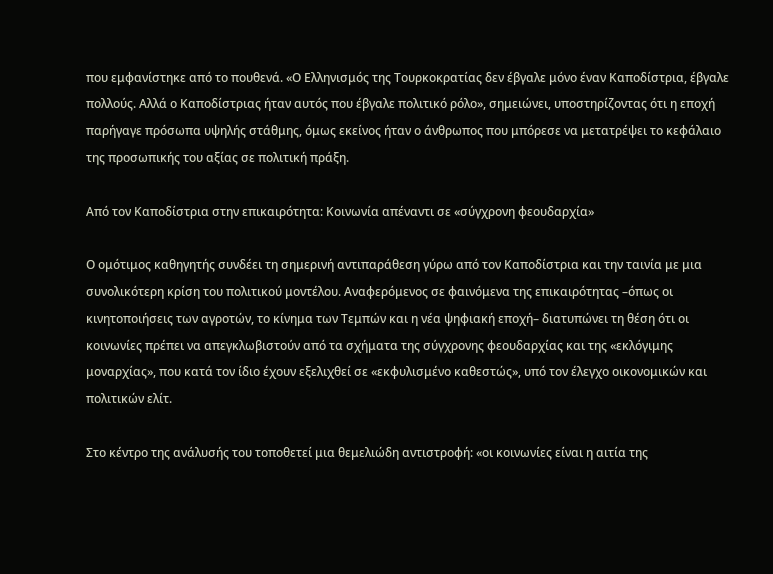που εμφανίστηκε από το πουθενά. «Ο Ελληνισμός της Τουρκοκρατίας δεν έβγαλε μόνο έναν Καποδίστρια, έβγαλε πολλούς. Αλλά ο Καποδίστριας ήταν αυτός που έβγαλε πολιτικό ρόλο», σημειώνει, υποστηρίζοντας ότι η εποχή παρήγαγε πρόσωπα υψηλής στάθμης, όμως εκείνος ήταν ο άνθρωπος που μπόρεσε να μετατρέψει το κεφάλαιο της προσωπικής του αξίας σε πολιτική πράξη.

Από τον Καποδίστρια στην επικαιρότητα: Κοινωνία απέναντι σε «σύγχρονη φεουδαρχία»

Ο ομότιμος καθηγητής συνδέει τη σημερινή αντιπαράθεση γύρω από τον Καποδίστρια και την ταινία με μια συνολικότερη κρίση του πολιτικού μοντέλου. Αναφερόμενος σε φαινόμενα της επικαιρότητας –όπως οι κινητοποιήσεις των αγροτών, το κίνημα των Τεμπών και η νέα ψηφιακή εποχή– διατυπώνει τη θέση ότι οι κοινωνίες πρέπει να απεγκλωβιστούν από τα σχήματα της σύγχρονης φεουδαρχίας και της «εκλόγιμης μοναρχίας», που κατά τον ίδιο έχουν εξελιχθεί σε «εκφυλισμένο καθεστώς», υπό τον έλεγχο οικονομικών και πολιτικών ελίτ.

Στο κέντρο της ανάλυσής του τοποθετεί μια θεμελιώδη αντιστροφή: «οι κοινωνίες είναι η αιτία της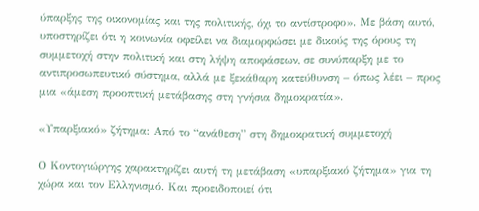ύπαρξης της οικονομίας και της πολιτικής, όχι το αντίστροφο». Με βάση αυτό, υποστηρίζει ότι η κοινωνία οφείλει να διαμορφώσει με δικούς της όρους τη συμμετοχή στην πολιτική και στη λήψη αποφάσεων, σε συνύπαρξη με το αντιπροσωπευτικό σύστημα, αλλά με ξεκάθαρη κατεύθυνση – όπως λέει – προς μια «άμεση προοπτική μετάβασης στη γνήσια δημοκρατία».

«Υπαρξιακό» ζήτημα: Από το “ανάθεση” στη δημοκρατική συμμετοχή

Ο Κοντογιώργης χαρακτηρίζει αυτή τη μετάβαση «υπαρξιακό ζήτημα» για τη χώρα και τον Ελληνισμό. Και προειδοποιεί ότι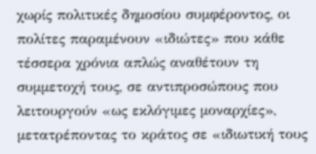χωρίς πολιτικές δημοσίου συμφέροντος, οι πολίτες παραμένουν «ιδιώτες» που κάθε τέσσερα χρόνια απλώς αναθέτουν τη συμμετοχή τους, σε αντιπροσώπους που λειτουργούν «ως εκλόγιμες μοναρχίες», μετατρέποντας το κράτος σε «ιδιωτική τους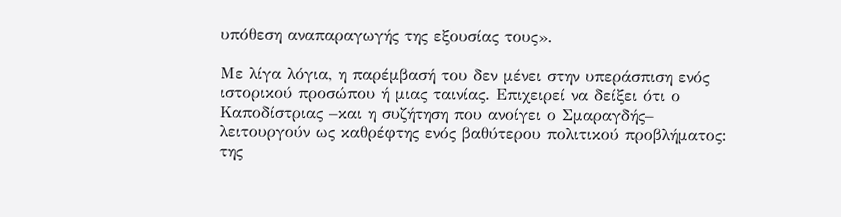υπόθεση αναπαραγωγής της εξουσίας τους».

Με λίγα λόγια, η παρέμβασή του δεν μένει στην υπεράσπιση ενός ιστορικού προσώπου ή μιας ταινίας. Επιχειρεί να δείξει ότι ο Καποδίστριας –και η συζήτηση που ανοίγει ο Σμαραγδής– λειτουργούν ως καθρέφτης ενός βαθύτερου πολιτικού προβλήματος: της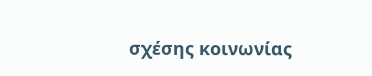σχέσης κοινωνίας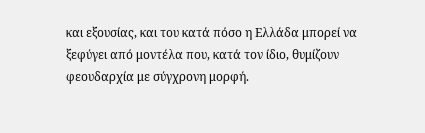και εξουσίας, και του κατά πόσο η Ελλάδα μπορεί να ξεφύγει από μοντέλα που, κατά τον ίδιο, θυμίζουν φεουδαρχία με σύγχρονη μορφή.